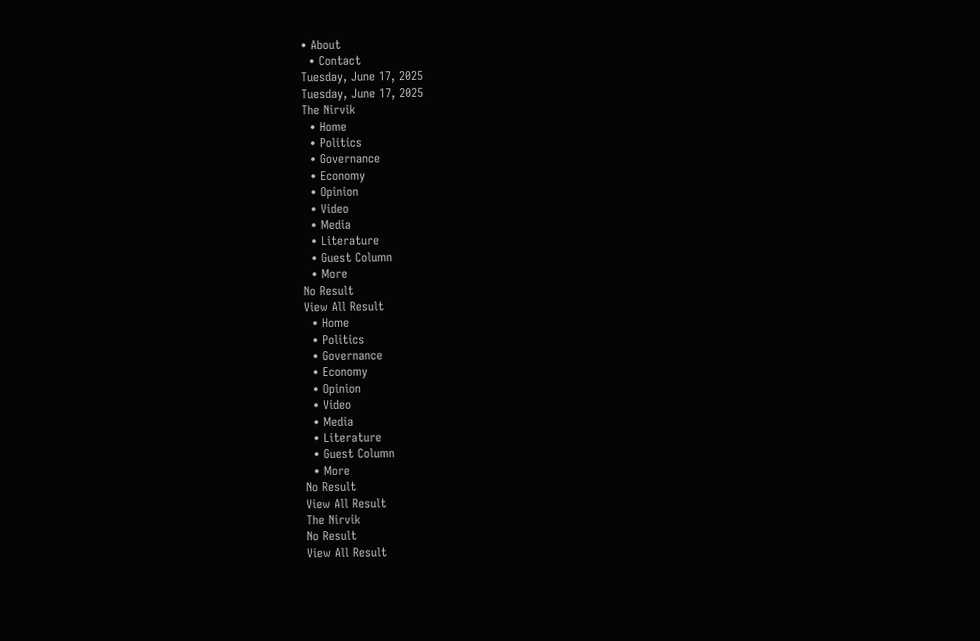• About
  • Contact
Tuesday, June 17, 2025
Tuesday, June 17, 2025
The Nirvik
  • Home
  • Politics
  • Governance
  • Economy
  • Opinion
  • Video
  • Media
  • Literature
  • Guest Column
  • More
No Result
View All Result
  • Home
  • Politics
  • Governance
  • Economy
  • Opinion
  • Video
  • Media
  • Literature
  • Guest Column
  • More
No Result
View All Result
The Nirvik
No Result
View All Result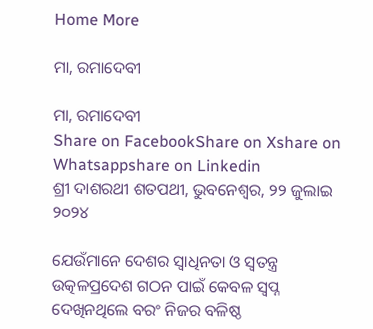Home More

ମା, ରମାଦେବୀ

ମା, ରମାଦେବୀ
Share on FacebookShare on Xshare on Whatsappshare on Linkedin
ଶ୍ରୀ ଦାଶରଥୀ ଶତପଥୀ, ଭୁବନେଶ୍ଵର, ୨୨ ଜୁଲାଇ ୨୦୨୪

ଯେଉଁମାନେ ଦେଶର ସ୍ୱାଧିନତା ଓ ସ୍ୱତନ୍ତ୍ର ଉତ୍କଳପ୍ରଦେଶ ଗଠନ ପାଇଁ କେବଳ ସ୍ୱପ୍ନ ଦେଖିନଥିଲେ ବରଂ ନିଜର ବଳିଷ୍ଠ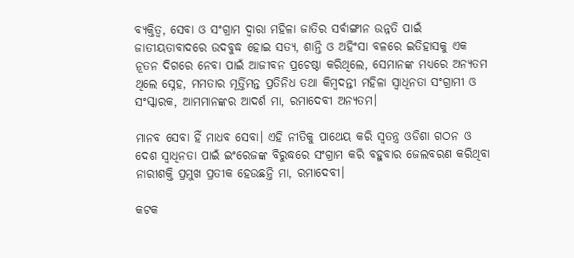ବ୍ୟକ୍ତିତ୍ୱ, ସେବା ଓ ସଂଗ୍ରାମ ଦ୍ୱାରା ମହିଳା ଜାତିର ସର୍ବାଙ୍ଗୀନ ଉନ୍ନତି ପାଇଁ ଜାତୀୟତାବାଦରେ ଉଦବୁଦ୍ଧ ହୋଇ ସତ୍ୟ, ଶାନ୍ତି ଓ ଅହିଂସା ବଳରେ ଇତିହାସକୁ ଏକ ନୂତନ ଦିଗରେ ନେବା ପାଇଁ ଆଜୀବନ ପ୍ରଚେଷ୍ଠା କରିଥିଲେ, ସେମାନଙ୍କ ମଧ୍ୟରେ ଅନ୍ୟତମ ଥିଲେ ସ୍ନେହ, ମମତାର ମୂର୍ତ୍ତିମନ୍ତ ପ୍ରତିନିଧ ତଥା କିମ୍ବଦନ୍ତୀ ମହିଳା ସ୍ୱାଧିନତା ସଂଗ୍ରାମୀ ଓ ସଂସ୍କାରକ, ଆମମାନଙ୍କର ଆଦର୍ଶ ମା, ରମାଦେବୀ ଅନ୍ୟତମ।

ମାନବ ସେବା ହିଁ ମାଧବ ସେବା। ଏହି ନୀତିକୁ ପାଥେୟ କରି ସ୍ୱତନ୍ତ୍ର ଓଡିଶା ଗଠନ ଓ ଦେଶ ସ୍ୱାଧିନତା ପାଇଁ ଇଂରେଜଙ୍କ ବିରୁଦ୍ଧରେ ସଂଗ୍ରାମ କରି ବହୁବାର ଜେଲବରଣ କରିଥିବା ନାରୀଶକ୍ତି ପ୍ରମୁଖ ପ୍ରତୀକ ହେଉଛନ୍ତି ମା, ରମାଦେବୀ।

କଟକ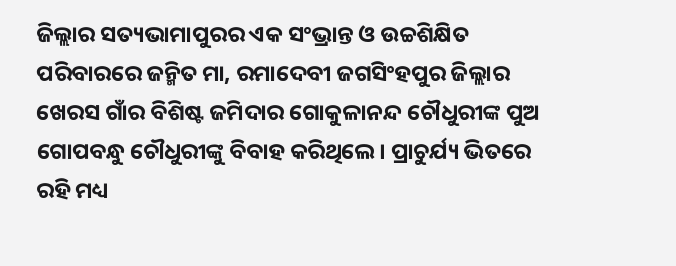ଜିଲ୍ଲାର ସତ୍ୟଭାମାପୁରର ଏକ ସଂଭ୍ରାନ୍ତ ଓ ଉଚ୍ଚଶିକ୍ଷିତ ପରିବାରରେ ଜନ୍ମିତ ମା, ରମାଦେବୀ ଜଗସିଂହପୁର ଜିଲ୍ଲାର ଖେରସ ଗାଁର ବିଶିଷ୍ଟ ଜମିଦାର ଗୋକୁଳାନନ୍ଦ ଚୌଧୁରୀଙ୍କ ପୁଅ ଗୋପବନ୍ଧୁ ଚୌଧୁରୀଙ୍କୁ ବିବାହ କରିଥିଲେ। ପ୍ରାଚୁର୍ଯ୍ୟ ଭିତରେ ରହି ମଧ୍ୟ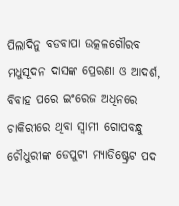ପିଲାଦିନୁ ବଡବାପା ଉତ୍କଳଗୌରବ ମଧୁସୂଦନ ଦାସଙ୍କ ପ୍ରେରଣା ଓ ଆଦର୍ଶ, ବିବାହ ପରେ ଇଂରେଜ ଅଧିନରେ ଚାକିରୀରେ ଥିବା ସ୍ୱାମୀ ଗୋପବନ୍ଧୁ ଚୌଧୁରୀଙ୍କ ଡେପୁଟୀ ମ୍ୟାଡିଷ୍ଟ୍ରେଟ ପଦ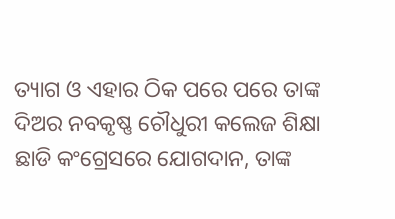ତ୍ୟାଗ ଓ ଏହାର ଠିକ ପରେ ପରେ ତାଙ୍କ ଦିଅର ନବକୃଷ୍ଣ ଚୌଧୁରୀ କଲେଜ ଶିକ୍ଷା ଛାଡି କଂଗ୍ରେସରେ ଯୋଗଦାନ, ତାଙ୍କ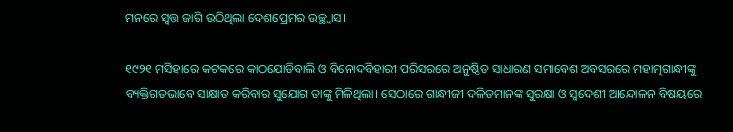ମନରେ ସ୍ୱତ୍ତ ଜାଗି ଉଠିଥିଲା ଦେଶପ୍ରେମର ଉଚ୍ଛ୍ୱାସ।

୧୯୨୧ ମସିହାରେ କଟକରେ କାଠଯୋଡିବାଲି ଓ ବିନୋଦବିହାରୀ ପରିସରରେ ଅନୁଷ୍ଠିତ ସାଧାରଣ ସମାବେଶ ଅବସରରେ ମହାତ୍ମଗାନ୍ଧୀଙ୍କୁ ବ୍ୟକ୍ତିଗତଭାବେ ସାକ୍ଷାତ କରିବାର ସୁଯୋଗ ତାଙ୍କୁ ମିଳିଥିଲା। ସେଠାରେ ଗାନ୍ଧୀଜୀ ଦଳିତମାନଙ୍କ ସୁରକ୍ଷା ଓ ସ୍ୱଦେଶୀ ଆନ୍ଦୋଳନ ବିଷୟରେ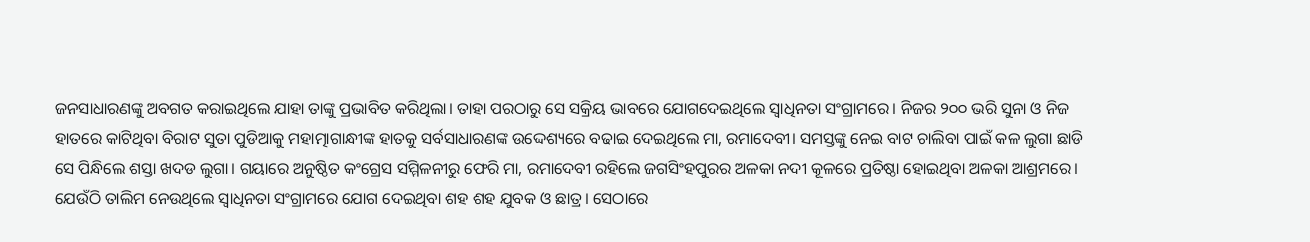ଜନସାଧାରଣଙ୍କୁ ଅବଗତ କରାଇଥିଲେ ଯାହା ତାଙ୍କୁ ପ୍ରଭାବିତ କରିଥିଲା। ତାହା ପରଠାରୁ ସେ ସକ୍ରିୟ ଭାବରେ ଯୋଗଦେଇଥିଲେ ସ୍ୱାଧିନତା ସଂଗ୍ରାମରେ। ନିଜର ୨୦୦ ଭରି ସୁନା ଓ ନିଜ ହାତରେ କାଟିଥିବା ବିରାଟ ସୁତା ପୁଡିଆକୁ ମହାତ୍ମାଗାନ୍ଧୀଙ୍କ ହାତକୁ ସର୍ବସାଧାରଣଙ୍କ ଉଦ୍ଦେଶ୍ୟରେ ବଢାଇ ଦେଇଥିଲେ ମା, ରମାଦେବୀ। ସମସ୍ତଙ୍କୁ ନେଇ ବାଟ ଚାଲିବା ପାଇଁ କଳ ଲୁଗା ଛାଡି ସେ ପିନ୍ଧିଲେ ଶସ୍ତା ଖଦଡ ଲୁଗା। ଗୟାରେ ଅନୁଷ୍ଠିତ କଂଗ୍ରେସ ସମ୍ମିଳନୀରୁ ଫେରି ମା, ରମାଦେବୀ ରହିଲେ ଜଗସିଂହପୁରର ଅଳକା ନଦୀ କୂଳରେ ପ୍ରତିଷ୍ଠା ହୋଇଥିବା ଅଳକା ଆଶ୍ରମରେ। ଯେଉଁଠି ତାଲିମ ନେଉଥିଲେ ସ୍ୱାଧିନତା ସଂଗ୍ରାମରେ ଯୋଗ ଦେଇଥିବା ଶହ ଶହ ଯୁବକ ଓ ଛାତ୍ର। ସେଠାରେ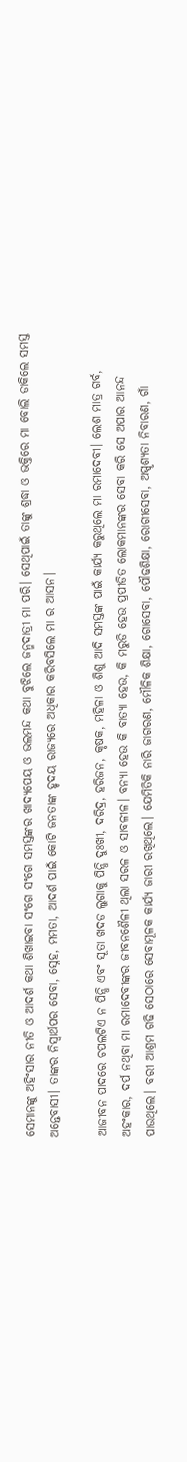ସେମାନଙ୍କୁ ଅହିଂସାର ନୀତି ଓ ଆଦର୍ଶ କଥା ଶିଖାଇବା ସଂଗେ ସଂଗେ ସମସ୍ତଙ୍କର ଖାଦ୍ୟପେୟ ଓ ଭଲମନ୍ଦ କଥା ବୁଝିଲେ ଜନ୍ମଦାତ୍ରୀ ମା ପରି। ସେଥିପାଇଁ ତାଙ୍କୁ ଶ୍ରଦ୍ଧା ଓ ଭକ୍ତିରେ ମା ବୋଲି ଡାକିଲେ ସମସ୍ତ ଅନ୍ତେବାସୀ। ତାଙ୍କର ନିସ୍ୱାର୍ଥପର ସେବା, ସ୍ନେହ, ମମତା, ଆଦର୍ଶ ପାଇଁ କୋଟି ଜନତାଙ୍କ ହୃଦୟ ରାଜ୍ୟରେ ଅଧିକାର କରିବସିଲେ ମା ର ଆସନ।

ଆଜୀବନ ପାଦରେ ଚପଲଟିଏ ନ ପିନ୍ଧି ଏବଂ ସୂତା ଖଦଡ ଲୁଗାକୁ ପିନ୍ଧି ଦୁଃଖୀ, ଦରିଦ୍ର, ହରିଜନ, କୃଷକ, ମହିଳା ଓ ଶିଶୁ ଆଦି ସମସ୍ତଙ୍କ ପାଇଁ କାର୍ଯ୍ୟ କରୁଥିଲେ ମା ରମାଦେବୀ। ଲେଶ ମାତ୍ର ଗର୍ବ, ଅହଂକାର, ଦର୍ପ ନଥିବା ମା ରମାଦେବୀଙ୍କର ଜୀବନଶୈଳୀ ଥିଲା ସରଳ ଓ ସାବଳୀଳ। ବନ୍ୟା ହେଉ କି ବାତ୍ୟା ହେଉ, କି ମରୁଡି ହେଉ ପ୍ରପୀଡିତ ଲୋକମାନଙ୍କର ସେବା କରି ସେ ଅପାର ଆନନ୍ଦ ପାଉଥିଲେ। ବରୀ ଆଶ୍ରମ ଗଢି ସେଠାରେ ସେବାମୂଳକ କାର୍ଯ୍ୟ ଜାରୀ ରଖିଥିଲେ। ଯେମିତିକି ନାରି ଜାଗରଣ, ମୌଳିକ ଶିକ୍ଷା, ଗୋସେବା, ପୌଢଶିକ୍ଷା, ରୋଗୀସେବା, ଅସ୍ପୃଶ୍ୟତା ନିବାରଣ, ଗାଁ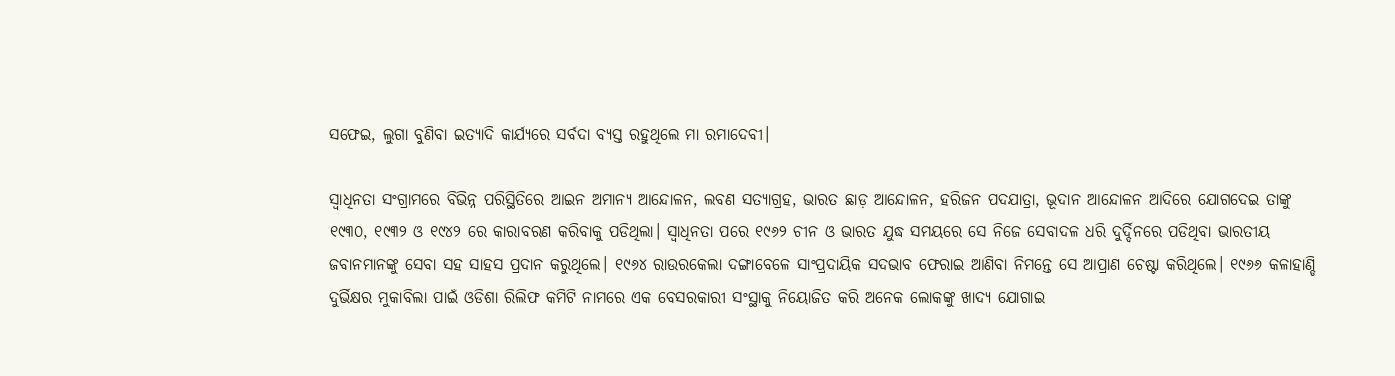ସଫେଇ, ଲୁଗା ବୁଣିବା ଇତ୍ୟାଦି କାର୍ଯ୍ୟରେ ସର୍ବଦା ବ୍ୟସ୍ତ ରହୁଥିଲେ ମା ରମାଦେବୀ।

ସ୍ୱାଧିନତା ସଂଗ୍ରାମରେ ବିଭିନ୍ନ ପରିସ୍ଥିତିରେ ଆଇନ ଅମାନ୍ୟ ଆନ୍ଦୋଳନ, ଲବଣ ସତ୍ୟାଗ୍ରହ, ଭାରତ ଛାଡ଼ ଆନ୍ଦୋଳନ, ହରିଜନ ପଦଯାତ୍ରା, ଭୂଦାନ ଆନ୍ଦୋଳନ ଆଦିରେ ଯୋଗଦେଇ ତାଙ୍କୁ ୧୯୩୦, ୧୯୩୨ ଓ ୧୯୪୨ ରେ କାରାବରଣ କରିବାକୁ ପଡିଥିଲା। ସ୍ୱାଧିନତା ପରେ ୧୯୬୨ ଚୀନ ଓ ଭାରତ ଯୁଦ୍ଧ ସମୟରେ ସେ ନିଜେ ସେବାଦଳ ଧରି ଦୁର୍ଦ୍ଦିନରେ ପଡିଥିବା ଭାରତୀୟ ଜବାନମାନଙ୍କୁ ସେବା ସହ ସାହସ ପ୍ରଦାନ କରୁଥିଲେ। ୧୯୬୪ ରାଉରକେଲା ଦଙ୍ଗାବେଳେ ସାଂପ୍ରଦାୟିକ ସଦଭାବ ଫେରାଇ ଆଣିବା ନିମନ୍ତେ ସେ ଆପ୍ରାଣ ଚେଷ୍ଟା କରିଥିଲେ। ୧୯୬୬ କଳାହାଣ୍ଡି ଦୁର୍ଭିକ୍ଷର ମୁକାବିଲା ପାଇଁ ଓଡିଶା ରିଲିଫ କମିଟି ନାମରେ ଏକ ବେସରକାରୀ ସଂସ୍ଥାକୁ ନିୟୋଜିତ କରି ଅନେକ ଲୋକଙ୍କୁ ଖାଦ୍ୟ ଯୋଗାଇ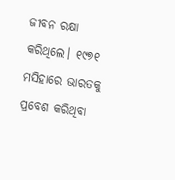ଜୀବନ ରକ୍ଷା କରିଥିଲେ। ୧୯୭୧ ମସିହାରେ ଭାରତକୁ ପ୍ରବେଶ କରିଥିବା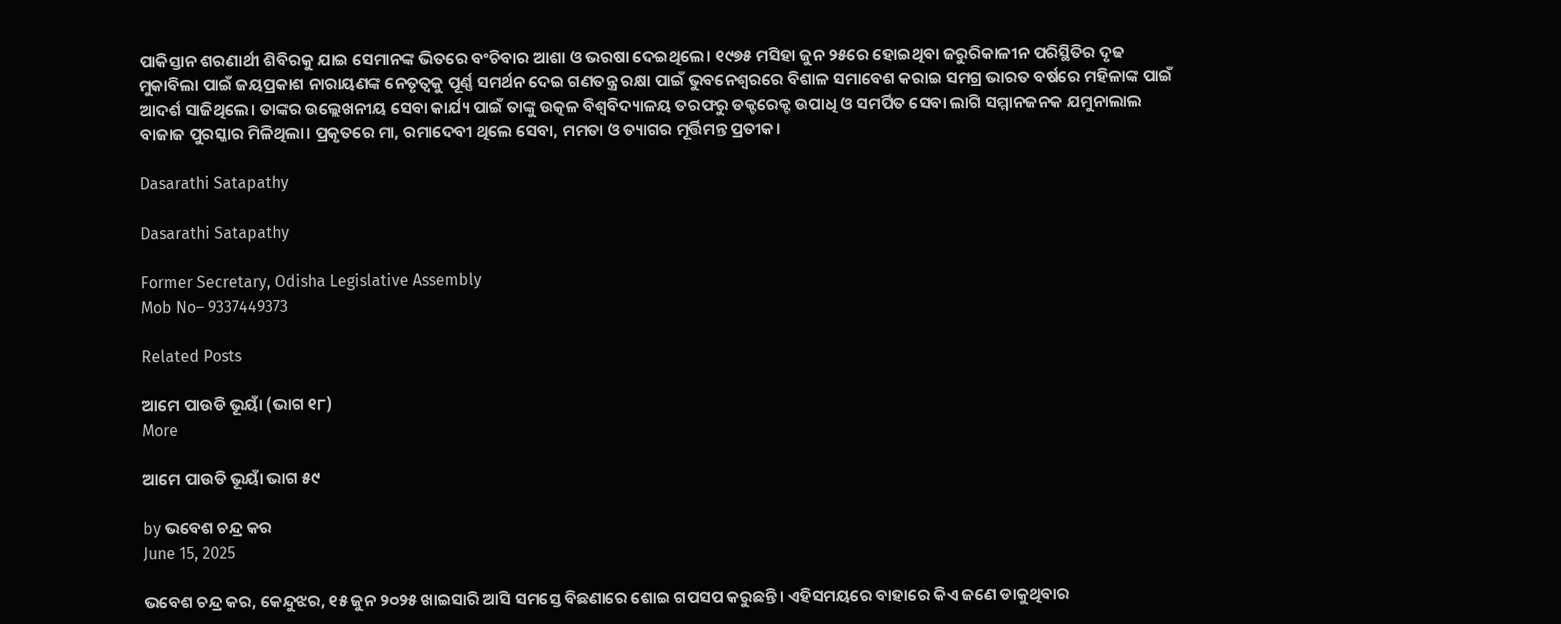ପାକିସ୍ତାନ ଶରଣାର୍ଥୀ ଶିବିରକୁ ଯାଇ ସେମାନଙ୍କ ଭିତରେ ବଂଚିବାର ଆଶା ଓ ଭରଷା ଦେଇଥିଲେ। ୧୯୭୫ ମସିହା ଜୁନ ୨୫ରେ ହୋଇଥିବା ଜରୁରିକାଳୀନ ପରିସ୍ଥିତିର ଦୃଢ ମୁକାବିଲା ପାଇଁ ଜୟପ୍ରକାଶ ନାରାୟଣଙ୍କ ନେତୃତ୍ୱକୁ ପୂର୍ଣ୍ଣ ସମର୍ଥନ ଦେଇ ଗଣତନ୍ତ୍ର ରକ୍ଷା ପାଇଁ ଭୁବନେଶ୍ୱରରେ ବିଶାଳ ସମାବେଶ କରାଇ ସମଗ୍ର ଭାରତ ବର୍ଷରେ ମହିଳାଙ୍କ ପାଇଁ ଆଦର୍ଶ ସାଜିଥିଲେ। ତାଙ୍କର ଉଲ୍ଲେଖନୀୟ ସେବା କାର୍ଯ୍ୟ ପାଇଁ ତାଙ୍କୁ ଉତ୍କଳ ବିଶ୍ୱବିଦ୍ୟାଳୟ ତରଫରୁ ଡକ୍ଟରେକ୍ଟ ଉପାଧି ଓ ସମର୍ପିତ ସେବା ଲାଗି ସମ୍ମାନଜନକ ଯମୁନାଲାଲ ବାଜାଜ ପୁରସ୍କାର ମିଳିଥିଲା। ପ୍ରକୃତରେ ମା, ରମାଦେବୀ ଥିଲେ ସେବା, ମମତା ଓ ତ୍ୟାଗର ମୂର୍ତ୍ତିମନ୍ତ ପ୍ରତୀକ।

Dasarathi Satapathy

Dasarathi Satapathy

Former Secretary, Odisha Legislative Assembly
Mob No– 9337449373

Related Posts

ଆମେ ପାଉଡି ଭୂୟାଁ (ଭାଗ ୧୮)
More

ଆମେ ପାଉଡି ଭୂୟାଁ ଭାଗ ୫୯

by ଭବେଶ ଚନ୍ଦ୍ର କର
June 15, 2025

ଭବେଶ ଚନ୍ଦ୍ର କର, କେନ୍ଦୁଝର, ୧୫ ଜୁନ ୨୦୨୫ ଖାଇସାରି ଆସି ସମସ୍ତେ ବିଛଣାରେ ଶୋଇ ଗପସପ କରୁଛନ୍ତି। ଏହିସମୟରେ ବାହାରେ କିଏ ଜଣେ ଡାକୁଥିବାର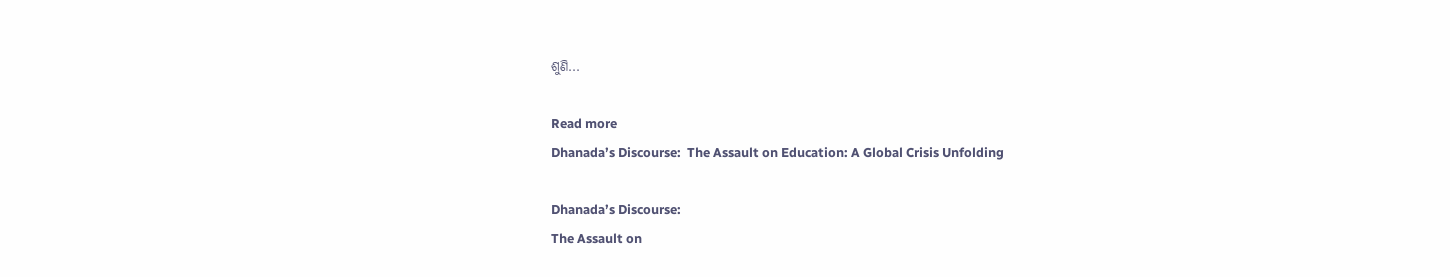ଶୁଣି...

Read more
Dhanada’s Discourse:  The Assault on Education: A Global Crisis Unfolding

Dhanada’s Discourse:
The Assault on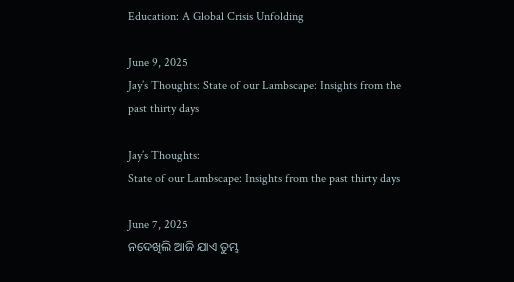Education: A Global Crisis Unfolding

June 9, 2025
Jay’s Thoughts: State of our Lambscape: Insights from the past thirty days

Jay’s Thoughts:
State of our Lambscape: Insights from the past thirty days

June 7, 2025
ନଦେଖିଲି ଆଜି ଯାଏ ତୁମ୍ଭ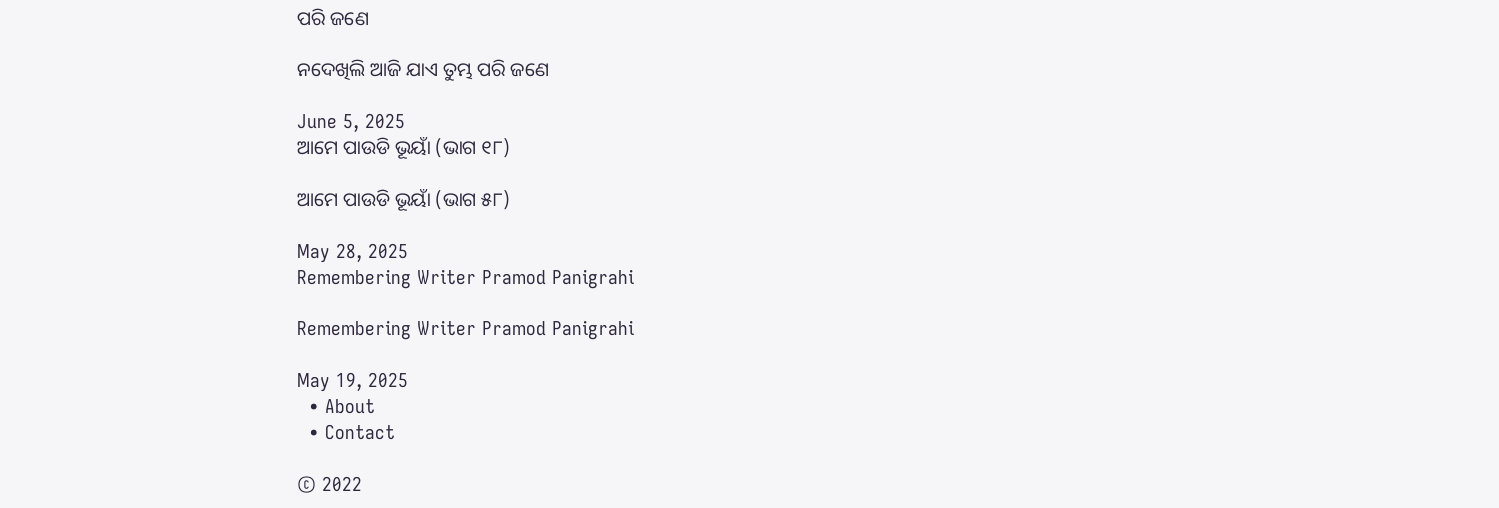ପରି ଜଣେ

ନଦେଖିଲି ଆଜି ଯାଏ ତୁମ୍ଭ ପରି ଜଣେ

June 5, 2025
ଆମେ ପାଉଡି ଭୂୟାଁ (ଭାଗ ୧୮)

ଆମେ ପାଉଡି ଭୂୟାଁ (ଭାଗ ୫୮)

May 28, 2025
Remembering Writer Pramod Panigrahi

Remembering Writer Pramod Panigrahi

May 19, 2025
  • About
  • Contact

© 2022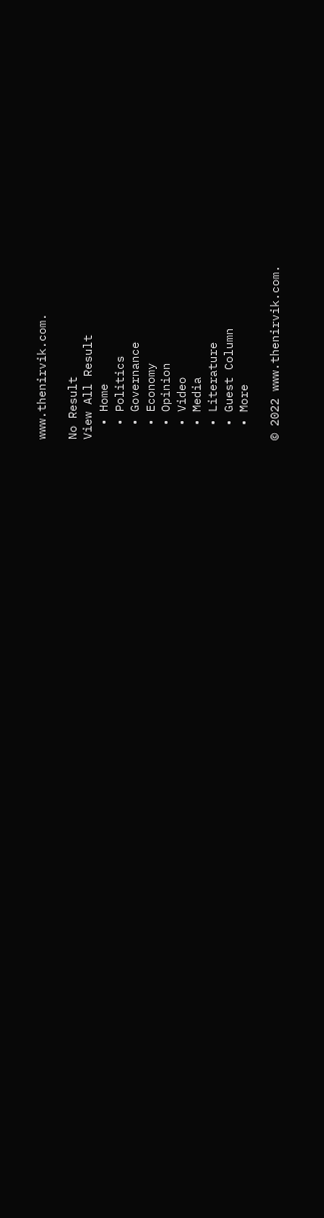www.thenirvik.com.

No Result
View All Result
  • Home
  • Politics
  • Governance
  • Economy
  • Opinion
  • Video
  • Media
  • Literature
  • Guest Column
  • More

© 2022 www.thenirvik.com.